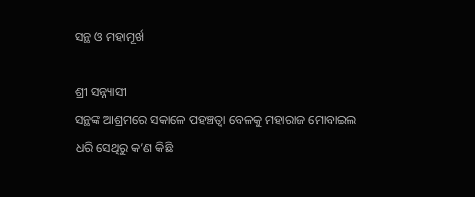ସନ୍ଥ ଓ ମହାମୂର୍ଖ

ଶ୍ରୀ ସନ୍ନ୍ୟାସୀ
ସନ୍ଥଙ୍କ ଆଶ୍ରମରେ ସକାଳେ ପହଞ୍ଚତ୍ବା ବେଳକୁ ମହାରାଜ ମୋବାଇଲ ଧରି ସେଥିରୁ କ’ଣ କିଛି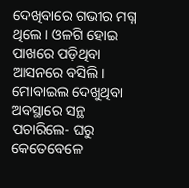ଦେଖିବାରେ ଗଭୀର ମଗ୍ନ ଥିଲେ। ଓଳଗି ହୋଇ ପାଖରେ ପଡ଼ିଥିବା ଆସନରେ ବସିଲି। ମୋବାଇଲ ଦେଖୁଥିବା ଅବସ୍ଥାରେ ସନ୍ଥ ପଚାରିଲେ- ଘରୁ କେତେବେଳେ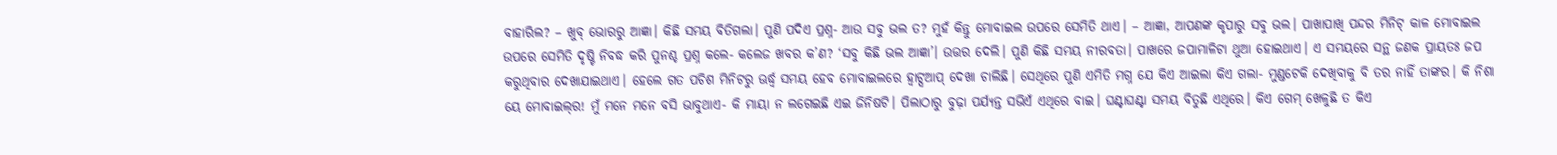ବାହାରିଲ? – ଖୁବ୍‌ ଭୋରରୁ ଆଜ୍ଞା। କିଛି ସମୟ ବିତିଗଲା। ପୁଣି ପଦିଏ ପ୍ରଶ୍ନ- ଆଉ ସବୁ ଭଲ ତ? ମୁହଁ କିନ୍ତୁ ମୋବାଇଲ ଉପରେ ସେମିତି ଥାଏ। – ଆଜ୍ଞା, ଆପଣଙ୍କ କୃପାରୁ ସବୁ ଭଲ। ପାଖାପାଖି ପନ୍ଦର ମିନିଟ୍‌ କାଳ ମୋବାଇଲ ଉପରେ ସେମିତି ଦୃଷ୍ଟି ନିବଦ୍ଧ କରି ପୁନଶ୍ଚ ପ୍ରଶ୍ନ କଲେ- କଲେଜ ଖବର କ’ଣ? ‘ସବୁ କିଛି ଭଲ ଆଜ୍ଞା’। ଉତ୍ତର ଦେଲି। ପୁଣି କିଛି ସମୟ ନୀରବତା। ପାଖରେ ଜପାମାଳିଟା ଥୁଆ ହୋଇଥାଏ। ଏ ସମୟରେ ସନ୍ଥ ଜଣକ ପ୍ରାୟତଃ ଜପ କରୁଥିବାର ଦେଖାଯାଇଥାଏ। ହେଲେ ଗତ ପଚିଶ ମିନିଟରୁ ଊର୍ଦ୍ଧ୍ୱ ସମୟ ହେବ ମୋବାଇଲରେ ହ୍ବାଟ୍ସଆପ୍‌ ଦେଖା ଚାଲିଛି। ସେଥିରେ ପୁଣି ଏମିତି ମଗ୍ନ ଯେ କିଏ ଆଇଲା କିଏ ଗଲା- ମୁଣ୍ଡଟେକି ଦେଖିବାକୁ ବି ତର ନାହିଁ ତାଙ୍କର। କି ନିଶା ୟେ ମୋବାଇଲ୍‌ର! ମୁଁ ମନେ ମନେ ବସି ଭାବୁଥାଏ- କି ମାୟା ନ ଲଗେଇଛି ଏଇ ଜିନିଷଟି। ପିଲାଠାରୁ ବୁଢ଼ା ପର୍ଯ୍ୟନ୍ତ ସଭିଏଁ ଏଥିରେ ବାଇ। ଘଣ୍ଟାଘଣ୍ଟା ସମୟ ବିତୁଛି ଏଥିରେ। କିଏ ଗେମ୍‌ ଖେଳୁଛି ତ କିଏ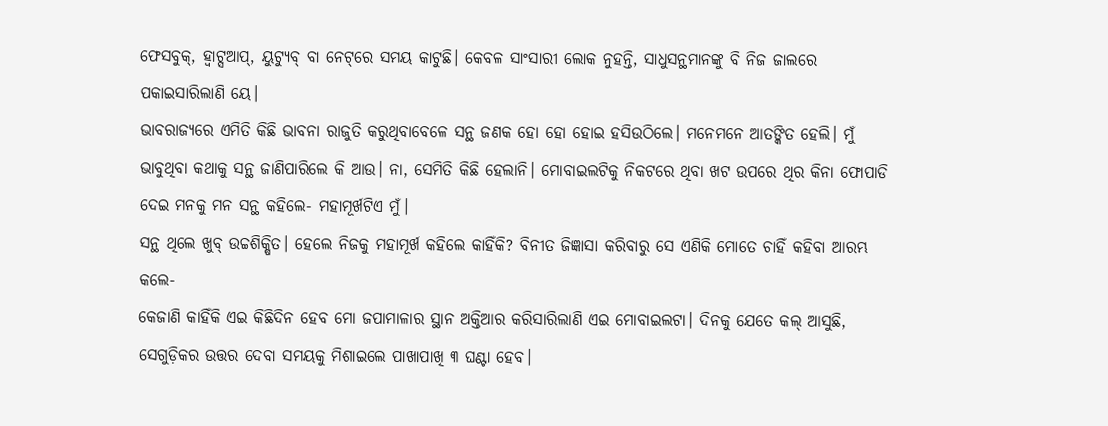ଫେସବୁକ୍‌, ହ୍ବାଟ୍ସଆପ୍‌, ୟୁଟ୍ୟୁବ୍‌ ବା ନେଟ୍‌ରେ ସମୟ କାଟୁଛି। କେବଳ ସାଂସାରୀ ଲୋକ ନୁହନ୍ତି, ସାଧୁସନ୍ଥମାନଙ୍କୁ ବି ନିଜ ଜାଲରେ ପକାଇସାରିଲାଣି ୟେ।
ଭାବରାଜ୍ୟରେ ଏମିତି କିଛି ଭାବନା ରାଜୁତି କରୁଥିବାବେଳେ ସନ୍ଥ ଜଣକ ହୋ ହୋ ହୋଇ ହସିଉଠିଲେ। ମନେମନେ ଆତଙ୍କିତ ହେଲି। ମୁଁ ଭାବୁଥିବା କଥାକୁ ସନ୍ଥ ଜାଣିପାରିଲେ କି ଆଉ। ନା, ସେମିତି କିଛି ହେଲାନି। ମୋବାଇଲଟିକୁ ନିକଟରେ ଥିବା ଖଟ ଉପରେ ଥିର କିନା ଫୋପାଡି ଦେଇ ମନକୁ ମନ ସନ୍ଥ କହିଲେ- ମହାମୂର୍ଖଟିଏ ମୁଁ।
ସନ୍ଥ ଥିଲେ ଖୁବ୍‌ ଉଚ୍ଚଶିକ୍ଷିତ। ହେଲେ ନିଜକୁ ମହାମୂର୍ଖ କହିଲେ କାହିଁକି? ବିନୀତ ଜିଜ୍ଞାସା କରିବାରୁ ସେ ଏଣିକି ମୋତେ ଚାହିଁ କହିବା ଆରମ୍ଭ କଲେ-
କେଜାଣି କାହିଁକି ଏଇ କିଛିଦିନ ହେବ ମୋ ଜପାମାଳାର ସ୍ଥାନ ଅକ୍ତିଆର କରିସାରିଲାଣି ଏଇ ମୋବାଇଲଟା। ଦିନକୁ ଯେତେ କଲ୍‌ ଆସୁଛି, ସେଗୁଡ଼ିକର ଉତ୍ତର ଦେବା ସମୟକୁ ମିଶାଇଲେ ପାଖାପାଖି ୩ ଘଣ୍ଟା ହେବ।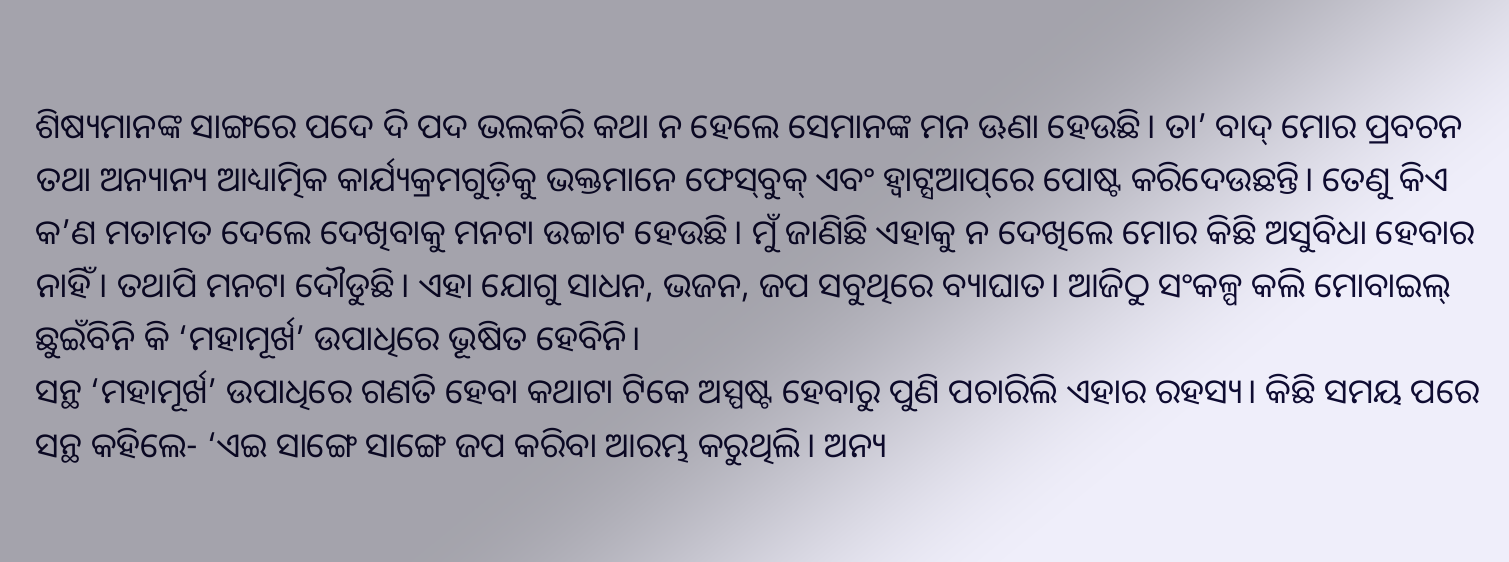ଶିଷ୍ୟମାନଙ୍କ ସାଙ୍ଗରେ ପଦେ ଦି ପଦ ଭଲକରି କଥା ନ ହେଲେ ସେମାନଙ୍କ ମନ ଊଣା ହେଉଛି। ତା’ ବାଦ୍‌ ମୋର ପ୍ରବଚନ ତଥା ଅନ୍ୟାନ୍ୟ ଆଧ୍ୟାତ୍ମିକ କାର୍ଯ୍ୟକ୍ରମଗୁଡ଼ିକୁ ଭକ୍ତମାନେ ଫେସ୍‌ବୁକ୍‌ ଏବଂ ହ୍ବାଟ୍ସଆପ୍‌ରେ ପୋଷ୍ଟ କରିଦେଉଛନ୍ତି। ତେଣୁ କିଏ କ’ଣ ମତାମତ ଦେଲେ ଦେଖିବାକୁ ମନଟା ଉଚ୍ଚାଟ ହେଉଛି। ମୁଁ ଜାଣିଛି ଏହାକୁ ନ ଦେଖିଲେ ମୋର କିଛି ଅସୁବିଧା ହେବାର ନାହିଁ। ତଥାପି ମନଟା ଦୌଡୁଛି। ଏହା ଯୋଗୁ ସାଧନ, ଭଜନ, ଜପ ସବୁଥିରେ ବ୍ୟାଘାତ। ଆଜିଠୁ ସଂକଳ୍ପ କଲି ମୋବାଇଲ୍‌ ଛୁଇଁବିନି କି ‘ମହାମୂର୍ଖ’ ଉପାଧିରେ ଭୂଷିତ ହେବିନି।
ସନ୍ଥ ‘ମହାମୂର୍ଖ’ ଉପାଧିରେ ଗଣତି ହେବା କଥାଟା ଟିକେ ଅସ୍ପଷ୍ଟ ହେବାରୁ ପୁଣି ପଚାରିଲି ଏହାର ରହସ୍ୟ। କିଛି ସମୟ ପରେ ସନ୍ଥ କହିଲେ- ‘ଏଇ ସାଙ୍ଗେ ସାଙ୍ଗେ ଜପ କରିବା ଆରମ୍ଭ କରୁଥିଲି। ଅନ୍ୟ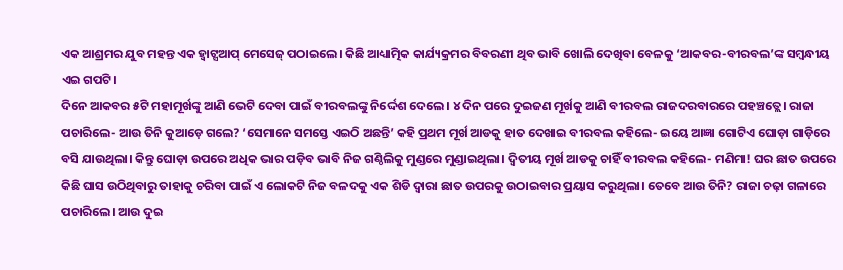ଏକ ଆଶ୍ରମର ଯୁବ ମହନ୍ତ ଏକ ହ୍ବାଟ୍ସଆପ୍‌ ମେସେଜ୍‌ ପଠାଇଲେ। କିଛି ଆଧ୍ୟାତ୍ମିକ କାର୍ଯ୍ୟକ୍ରମର ବିବରଣୀ ଥିବ ଭାବି ଖୋଲି ଦେଖିବା ବେଳକୁ ‘ଆକବର-ବୀରବଲ’ଙ୍କ ସମ୍ବନ୍ଧୀୟ ଏଇ ଗପଟି।
ଦିନେ ଆକବର ୫ଟି ମହାମୂର୍ଖଙ୍କୁ ଆଣି ଭେଟି ଦେବା ପାଇଁ ବୀରବଲଙ୍କୁ ନିର୍ଦ୍ଦେଶ ଦେଲେ। ୪ ଦିନ ପରେ ଦୁଇଜଣ ମୂର୍ଖକୁ ଆଣି ବୀରବଲ ରାଜଦରବାରରେ ପହଞ୍ଚତ୍ଲେ। ରାଜା ପଚାରିଲେ- ଆଉ ତିନି କୁଆଡ଼େ ଗଲେ? ‘ସେମାନେ ସମସ୍ତେ ଏଇଠି ଅଛନ୍ତି’ କହି ପ୍ରଥମ ମୂର୍ଖ ଆଡକୁ ହାତ ଦେଖାଇ ବୀରବଲ କହିଲେ- ଇୟେ ଆଜ୍ଞା ଗୋଟିଏ ଘୋଡ଼ା ଗାଡ଼ିରେ ବସି ଯାଉଥିଲା। କିନ୍ତୁ ଘୋଡ଼ା ଉପରେ ଅଧିକ ଭାର ପଡ଼ିବ ଭାବି ନିଜ ଗଣ୍ଠିଲିକୁ ମୁଣ୍ଡରେ ମୁଣ୍ଡାଇଥିଲା। ଦ୍ୱିତୀୟ ମୂର୍ଖ ଆଡକୁ ଚାହିଁ ବୀରବଲ କହିଲେ- ମଣିମା! ଘର ଛାତ ଉପରେ କିଛି ଘାସ ଉଠିଥିବାରୁ ତାହାକୁ ଚରିବା ପାଇଁ ଏ ଲୋକଟି ନିଜ ବଳଦକୁ ଏକ ଶିଡି ଦ୍ୱାରା ଛାତ ଉପରକୁ ଉଠାଇବାର ପ୍ରୟାସ କରୁଥିଲା। ତେବେ ଆଉ ତିନି? ରାଜା ଚଢ଼ା ଗଳାରେ ପଚାରିଲେ। ଆଉ ଦୁଇ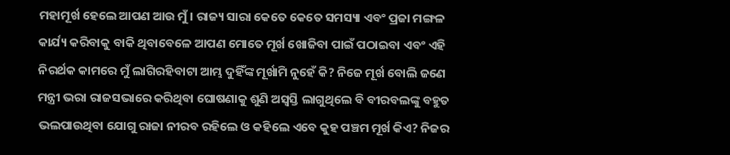ମହାମୂର୍ଖ ହେଲେ ଆପଣ ଆଉ ମୁଁ। ରାଜ୍ୟ ସାରା କେତେ କେତେ ସମସ୍ୟା ଏବଂ ପ୍ରଜା ମଙ୍ଗଳ କାର୍ଯ୍ୟ କରିବାକୁ ବାକି ଥିବାବେଳେ ଆପଣ ମୋତେ ମୂର୍ଖ ଖୋଜିବା ପାଇଁ ପଠାଇବା ଏବଂ ଏହି ନିରର୍ଥକ କାମରେ ମୁଁ ଲାଗିରହିବାଟା ଆମ୍ଭ ଦୁହିଁଙ୍କ ମୂର୍ଖାମି ନୁହେଁ କି? ନିଜେ ମୂର୍ଖ ବୋଲି ଜଣେ ମନ୍ତ୍ରୀ ଭରା ରାଜସଭାରେ କରିଥିବା ଘୋଷଣାକୁ ଶୁଣି ଅସ୍ବସ୍ତି ଲାଗୁଥିଲେ ବି ବୀରବଲଙ୍କୁ ବହୁତ ଭଲପାଉଥିବା ଯୋଗୁ ରାଜା ନୀରବ ରହିଲେ ଓ କହିଲେ ଏବେ କୁହ ପଞ୍ଚମ ମୂର୍ଖ କିଏ? ନିଜର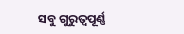ସବୁ ଗୁରୁତ୍ୱପୂର୍ଣ୍ଣ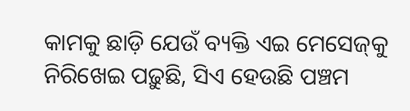କାମକୁ ଛାଡ଼ି ଯେଉଁ ବ୍ୟକ୍ତି ଏଇ ମେସେଜ୍‌କୁ ନିରିଖେଇ ପଢ଼ୁଛି, ସିଏ ହେଉଛି ପଞ୍ଚମ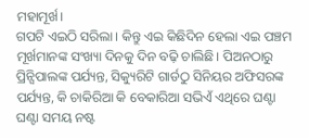ମହାମୂର୍ଖ।
ଗପଟି ଏଇଠି ସରିଲା। କିନ୍ତୁ ଏଇ କିଛିଦିନ ହେଲା ଏଇ ପଞ୍ଚମ ମୂର୍ଖମାନଙ୍କ ସଂଖ୍ୟା ଦିନକୁ ଦିନ ବଢ଼ି ଚାଲିଛି। ପିଅନଠାରୁ ପ୍ରିନ୍ସିପାଲଙ୍କ ପର୍ଯ୍ୟନ୍ତ, ସିକ୍ୟୁରିଟି ଗାର୍ଡଠୁ ସିନିୟର ଅଫିସରଙ୍କ ପର୍ଯ୍ୟନ୍ତ, କି ଚାକିରିଆ କି ବେକାରିଆ ସଭିଏଁ ଏଥିରେ ଘଣ୍ଟା ଘଣ୍ଟା ସମୟ ନଷ୍ଟ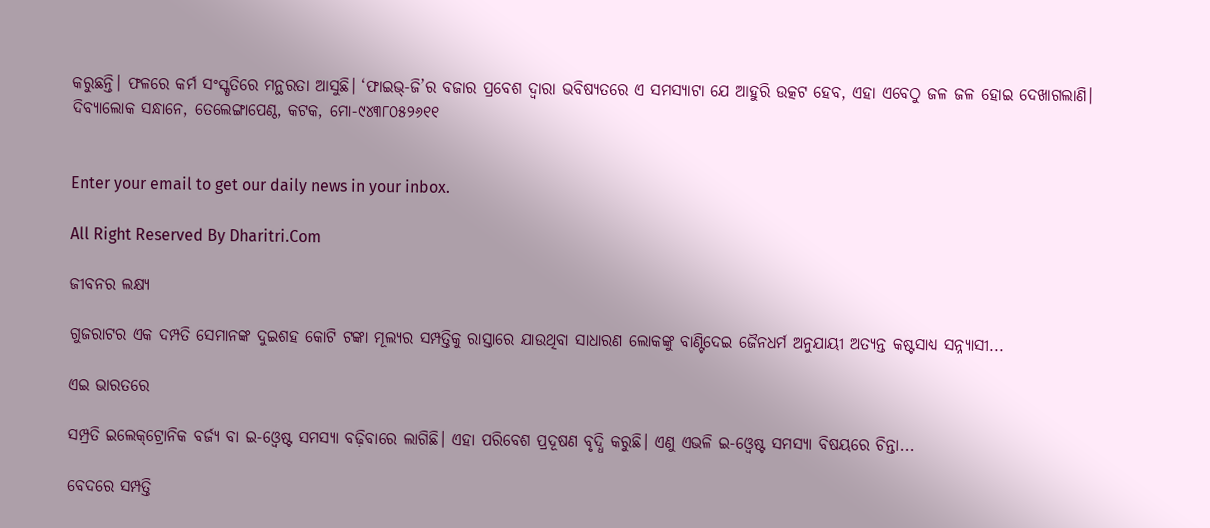କରୁଛନ୍ତି। ଫଳରେ କର୍ମ ସଂସ୍କୃତିରେ ମନ୍ଥରତା ଆସୁଛି। ‘ଫାଇଭ୍‌-ଜି’ର ବଜାର ପ୍ରବେଶ ଦ୍ୱାରା ଭବିଷ୍ୟତରେ ଏ ସମସ୍ୟାଟା ଯେ ଆହୁରି ଉତ୍କଟ ହେବ, ଏହା ଏବେଠୁ ଜଳ ଜଳ ହୋଇ ଦେଖାଗଲାଣି।
ଦିବ୍ୟାଲୋକ ସନ୍ଧାନେ, ତେଲେଙ୍ଗାପେଣ୍ଠ, କଟକ, ମୋ-୯୪୩୮୦୫୨୬୧୧


Enter your email to get our daily news in your inbox.

All Right Reserved By Dharitri.Com

ଜୀବନର ଲକ୍ଷ୍ୟ

ଗୁଜରାଟର ଏକ ଦମ୍ପତି ସେମାନଙ୍କ ଦୁଇଶହ କୋଟି ଟଙ୍କା ମୂଲ୍ୟର ସମ୍ପତ୍ତିକୁ ରାସ୍ତାରେ ଯାଉଥିବା ସାଧାରଣ ଲୋକଙ୍କୁ ବାଣ୍ଟିଦେଇ ଜୈନଧର୍ମ ଅନୁଯାୟୀ ଅତ୍ୟନ୍ତ କଷ୍ଟସାଧ୍ୟ ସନ୍ନ୍ୟାସୀ...

ଏଇ ଭାରତରେ

ସମ୍ପ୍ରତି ଇଲେକ୍‌ଟ୍ରୋନିକ ବର୍ଜ୍ୟ ବା ଇ-ଓ୍ବେଷ୍ଟ ସମସ୍ୟା ବଢ଼ିବାରେ ଲାଗିଛି। ଏହା ପରିବେଶ ପ୍ରଦୂଷଣ ବୃଦ୍ଧି କରୁଛି। ଏଣୁ ଏଭଳି ଇ-ଓ୍ବେଷ୍ଟ ସମସ୍ୟା ବିଷୟରେ ଚିନ୍ତା...

ବେଦରେ ସମ୍ପତ୍ତି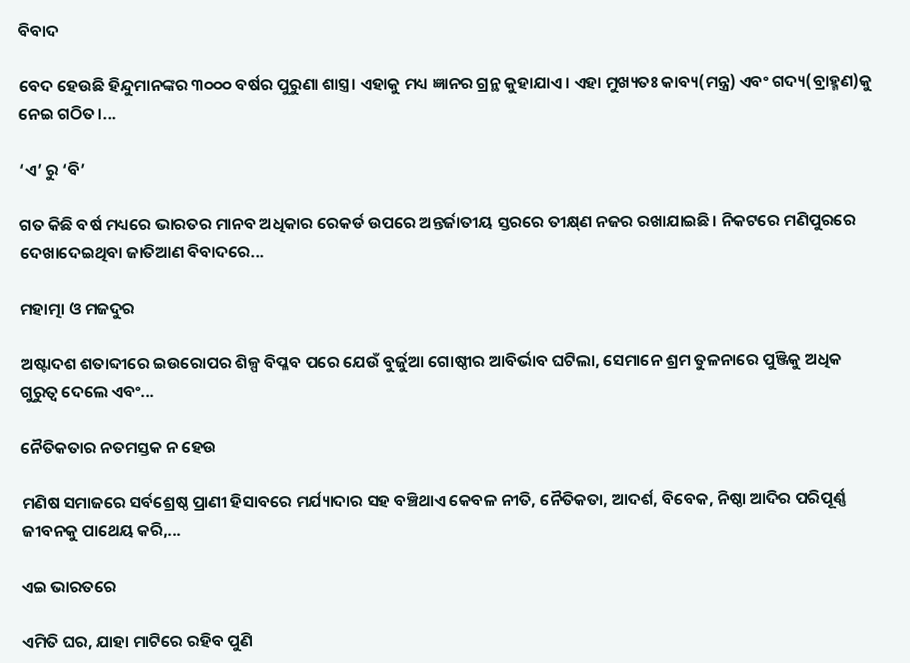ବିବାଦ

ବେଦ ହେଉଛି ହିନ୍ଦୁମାନଙ୍କର ୩୦୦୦ ବର୍ଷର ପୁରୁଣା ଶାସ୍ତ୍ର। ଏହାକୁ ମଧ୍ୟ ଜ୍ଞାନର ଗ୍ରନ୍ଥ କୁହାଯାଏ। ଏହା ମୁଖ୍ୟତଃ କାବ୍ୟ(ମନ୍ତ୍ର) ଏବଂ ଗଦ୍ୟ(ବ୍ରାହ୍ମଣ)କୁ ନେଇ ଗଠିତ।...

‘ଏ’ ରୁ ‘ବି’

ଗତ କିଛି ବର୍ଷ ମଧ୍ୟରେ ଭାରତର ମାନବ ଅଧିକାର ରେକର୍ଡ ଉପରେ ଅନ୍ତର୍ଜାତୀୟ ସ୍ତରରେ ତୀକ୍ଷ୍‌ଣ ନଜର ରଖାଯାଇଛି। ନିକଟରେ ମଣିପୁରରେ ଦେଖାଦେଇଥିବା ଜାତିଆଣ ବିବାଦରେ...

ମହାତ୍ମା ଓ ମଜଦୁର

ଅଷ୍ଟାଦଶ ଶତାବ୍ଦୀରେ ଇଉରୋପର ଶିଳ୍ପ ବିପ୍ଳବ ପରେ ଯେଉଁ ବୁର୍ଜୁଆ ଗୋଷ୍ଠୀର ଆବିର୍ଭାବ ଘଟିଲା, ସେମାନେ ଶ୍ରମ ତୁଳନାରେ ପୁଞ୍ଜିକୁ ଅଧିକ ଗୁରୁତ୍ୱ ଦେଲେ ଏବଂ...

ନୈତିକତାର ନତମସ୍ତକ ନ ହେଉ

ମଣିଷ ସମାଜରେ ସର୍ବଶ୍ରେଷ୍ଠ ପ୍ରାଣୀ ହିସାବରେ ମର୍ଯ୍ୟାଦାର ସହ ବଞ୍ଚିଥାଏ କେବଳ ନୀତି, ନୈତିକତା, ଆଦର୍ଶ, ବିବେକ, ନିଷ୍ଠା ଆଦିର ପରିପୂର୍ଣ୍ଣ ଜୀବନକୁ ପାଥେୟ କରି,...

ଏଇ ଭାରତରେ

ଏମିତି ଘର, ଯାହା ମାଟିରେ ରହିବ ପୁଣି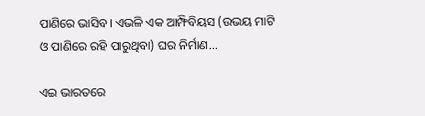ପାଣିରେ ଭାସିବ। ଏଭଳି ଏକ ଆମ୍ଫିବିୟସ (ଉଭୟ ମାଟି ଓ ପାଣିରେ ରହି ପାରୁଥିବା) ଘର ନିର୍ମାଣ...

ଏଇ ଭାରତରେ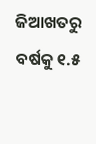ଜିଆଖତରୁ ବର୍ଷକୁ ୧.୫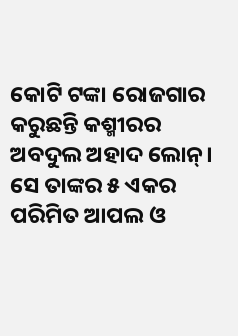କୋଟି ଟଙ୍କା ରୋଜଗାର କରୁଛନ୍ତି କଶ୍ମୀରର ଅବଦୁଲ ଅହାଦ ଲୋନ୍‌। ସେ ତାଙ୍କର ୫ ଏକର ପରିମିତ ଆପଲ ଓ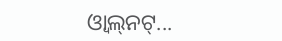ଓ୍ବାଲ୍‌ନଟ୍‌...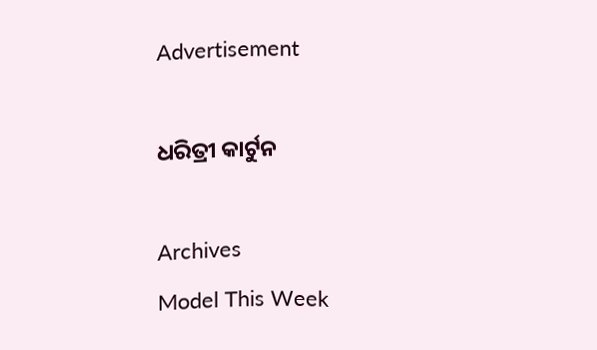Advertisement

ଧରିତ୍ରୀ କାର୍ଟୁନ

Archives
Model This Week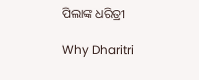ପିଲାଙ୍କ ଧରିତ୍ରୀ

Why Dharitri